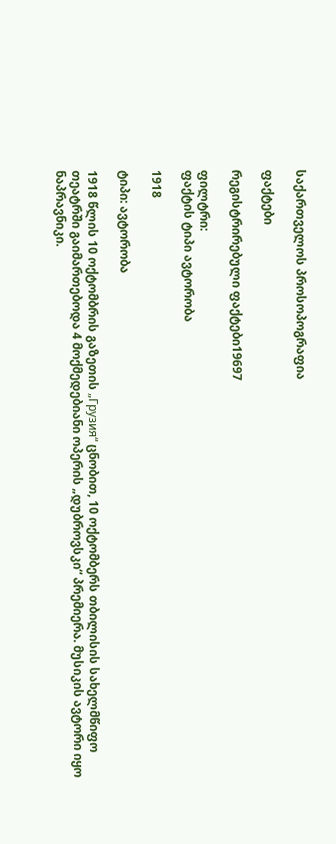საქართველოს პროსოპოგრაფია

ფაქტები

რეგისტრირებული ფაქტები19697

ფილტრი:
ფაქტის ტიპი ავტორობა

1918

ტიპი: ავტორობა

1918 წლის 10 ოქტომბრის გაზეთის „Грузия“ ცნობით, 10 ოქტომბერს თბილისის სახელმწიფო თეატრში გაიმართებოდა 4 მოქმედებიანი ოპერის „დუბროვსკი“ პრემიერა. მუსიკის ავტორი იყო ნაპრავნიკი.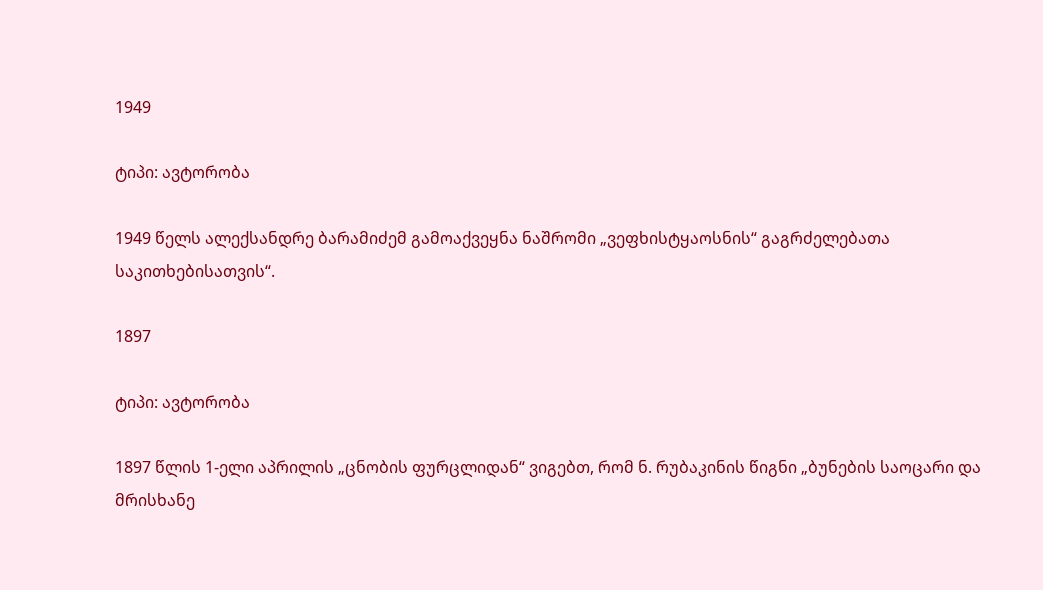1949

ტიპი: ავტორობა

1949 წელს ალექსანდრე ბარამიძემ გამოაქვეყნა ნაშრომი „ვეფხისტყაოსნის“ გაგრძელებათა საკითხებისათვის“.

1897

ტიპი: ავტორობა

1897 წლის 1-ელი აპრილის „ცნობის ფურცლიდან“ ვიგებთ, რომ ნ. რუბაკინის წიგნი „ბუნების საოცარი და მრისხანე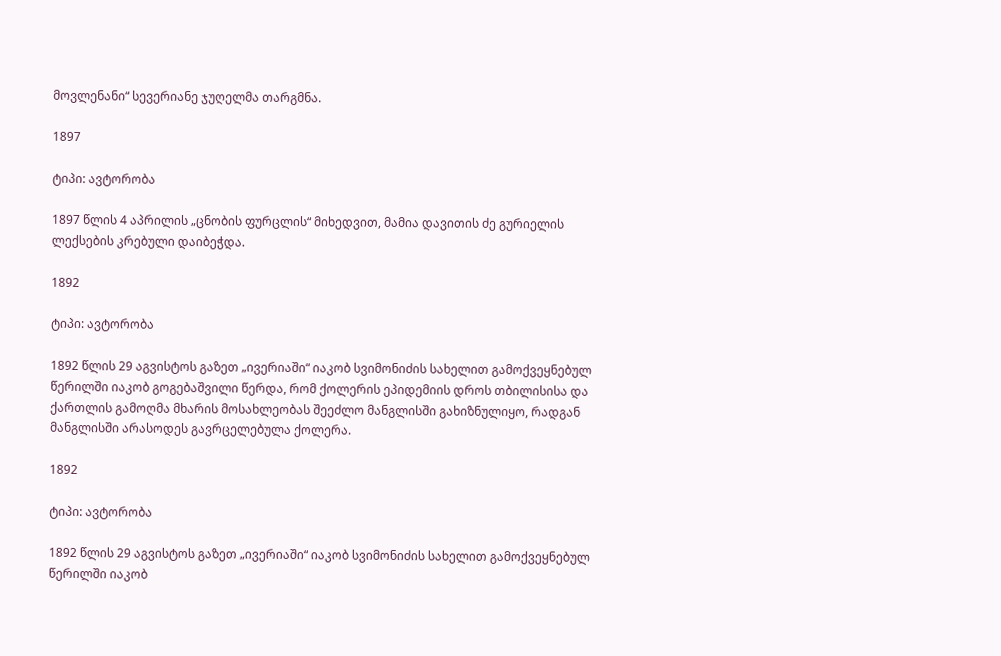მოვლენანი“ სევერიანე ჯუღელმა თარგმნა.

1897

ტიპი: ავტორობა

1897 წლის 4 აპრილის „ცნობის ფურცლის“ მიხედვით, მამია დავითის ძე გურიელის ლექსების კრებული დაიბეჭდა.

1892

ტიპი: ავტორობა

1892 წლის 29 აგვისტოს გაზეთ „ივერიაში“ იაკობ სვიმონიძის სახელით გამოქვეყნებულ წერილში იაკობ გოგებაშვილი წერდა, რომ ქოლერის ეპიდემიის დროს თბილისისა და ქართლის გამოღმა მხარის მოსახლეობას შეეძლო მანგლისში გახიზნულიყო, რადგან მანგლისში არასოდეს გავრცელებულა ქოლერა.

1892

ტიპი: ავტორობა

1892 წლის 29 აგვისტოს გაზეთ „ივერიაში“ იაკობ სვიმონიძის სახელით გამოქვეყნებულ წერილში იაკობ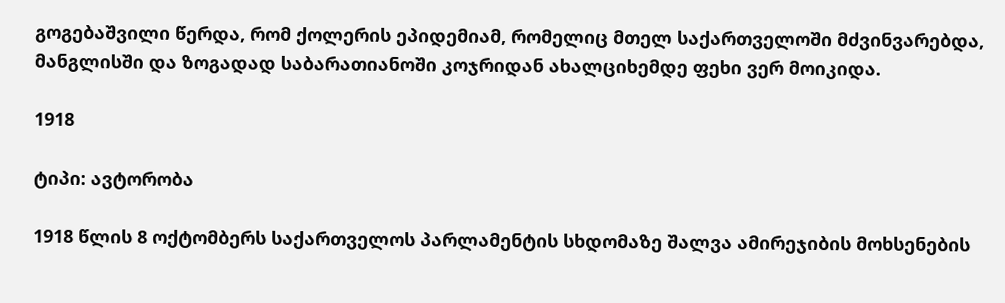გოგებაშვილი წერდა, რომ ქოლერის ეპიდემიამ, რომელიც მთელ საქართველოში მძვინვარებდა, მანგლისში და ზოგადად საბარათიანოში კოჯრიდან ახალციხემდე ფეხი ვერ მოიკიდა.

1918

ტიპი: ავტორობა

1918 წლის 8 ოქტომბერს საქართველოს პარლამენტის სხდომაზე შალვა ამირეჯიბის მოხსენების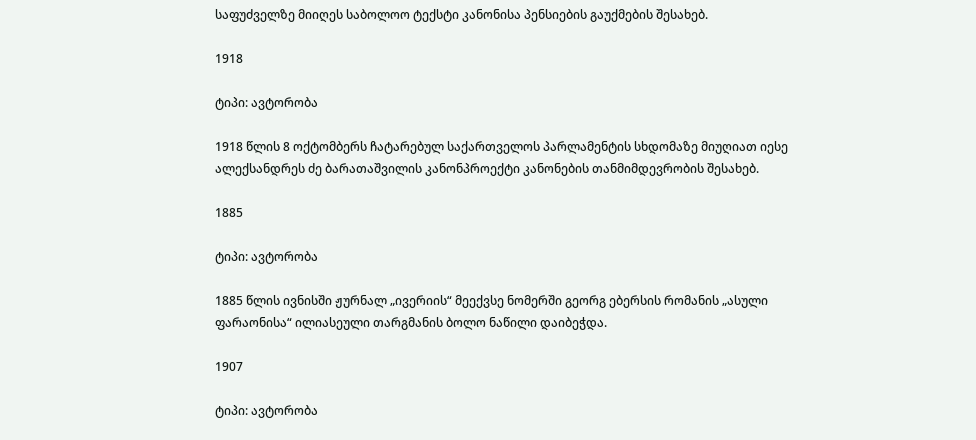საფუძველზე მიიღეს საბოლოო ტექსტი კანონისა პენსიების გაუქმების შესახებ.

1918

ტიპი: ავტორობა

1918 წლის 8 ოქტომბერს ჩატარებულ საქართველოს პარლამენტის სხდომაზე მიუღიათ იესე ალექსანდრეს ძე ბარათაშვილის კანონპროექტი კანონების თანმიმდევრობის შესახებ.

1885

ტიპი: ავტორობა

1885 წლის ივნისში ჟურნალ „ივერიის“ მეექვსე ნომერში გეორგ ებერსის რომანის „ასული ფარაონისა“ ილიასეული თარგმანის ბოლო ნაწილი დაიბეჭდა.

1907

ტიპი: ავტორობა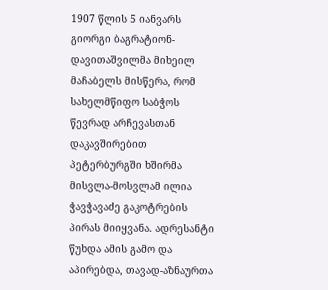1907 წლის 5 იანვარს გიორგი ბაგრატიონ-დავითაშვილმა მიხეილ მაჩაბელს მისწერა, რომ სახელმწიფო საბჭოს წევრად არჩევასთან დაკავშირებით პეტერბურგში ხშირმა მისვლა-მოსვლამ ილია ჭავჭავაძე გაკოტრების პირას მიიყვანა. ადრესანტი წუხდა ამის გამო და აპირებდა, თავად-აზნაურთა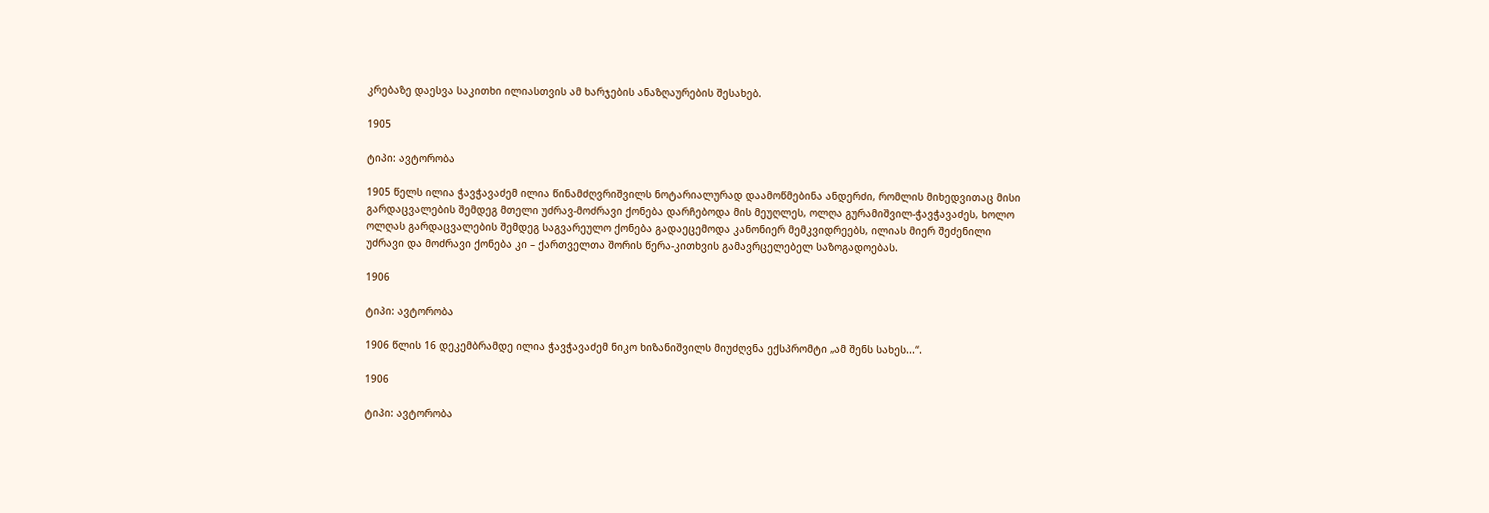კრებაზე დაესვა საკითხი ილიასთვის ამ ხარჯების ანაზღაურების შესახებ.

1905

ტიპი: ავტორობა

1905 წელს ილია ჭავჭავაძემ ილია წინამძღვრიშვილს ნოტარიალურად დაამოწმებინა ანდერძი, რომლის მიხედვითაც მისი გარდაცვალების შემდეგ მთელი უძრავ-მოძრავი ქონება დარჩებოდა მის მეუღლეს, ოლღა გურამიშვილ-ჭავჭავაძეს, ხოლო ოლღას გარდაცვალების შემდეგ საგვარეულო ქონება გადაეცემოდა კანონიერ მემკვიდრეებს, ილიას მიერ შეძენილი უძრავი და მოძრავი ქონება კი – ქართველთა შორის წერა-კითხვის გამავრცელებელ საზოგადოებას.

1906

ტიპი: ავტორობა

1906 წლის 16 დეკემბრამდე ილია ჭავჭავაძემ ნიკო ხიზანიშვილს მიუძღვნა ექსპრომტი „ამ შენს სახეს...“.

1906

ტიპი: ავტორობა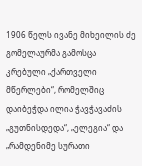1906 წელს ივანე მიხეილის ძე გომელაურმა გამოსცა კრებული „ქართველი მწერლები“, რომელშიც დაიბეჭდა ილია ჭავჭავაძის „გუთნისდედა“, „ელეგია“ და „რამდენიმე სურათი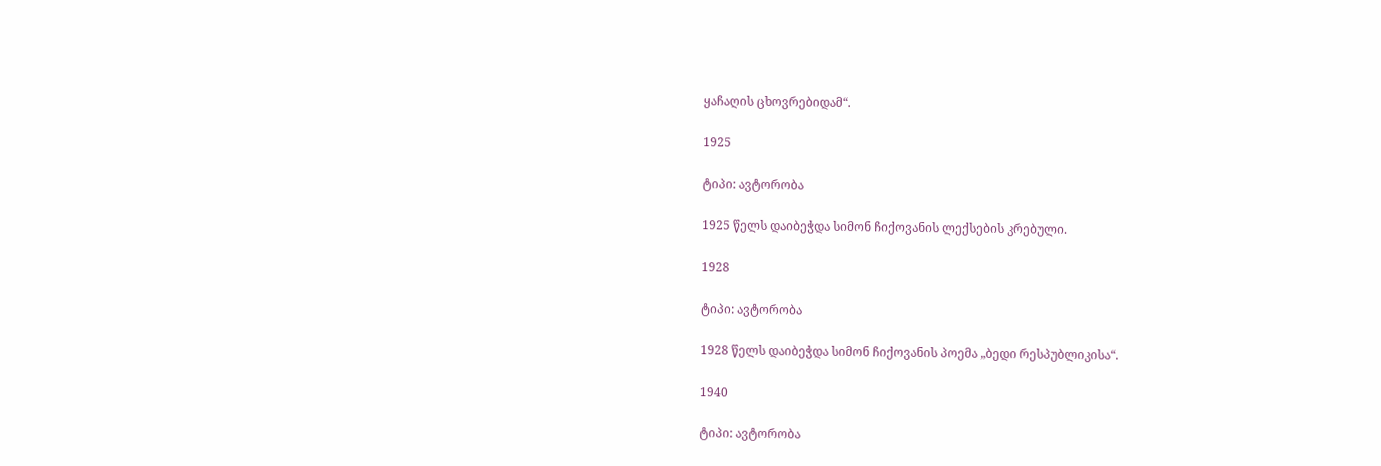ყაჩაღის ცხოვრებიდამ“.

1925

ტიპი: ავტორობა

1925 წელს დაიბეჭდა სიმონ ჩიქოვანის ლექსების კრებული.

1928

ტიპი: ავტორობა

1928 წელს დაიბეჭდა სიმონ ჩიქოვანის პოემა „ბედი რესპუბლიკისა“.

1940

ტიპი: ავტორობა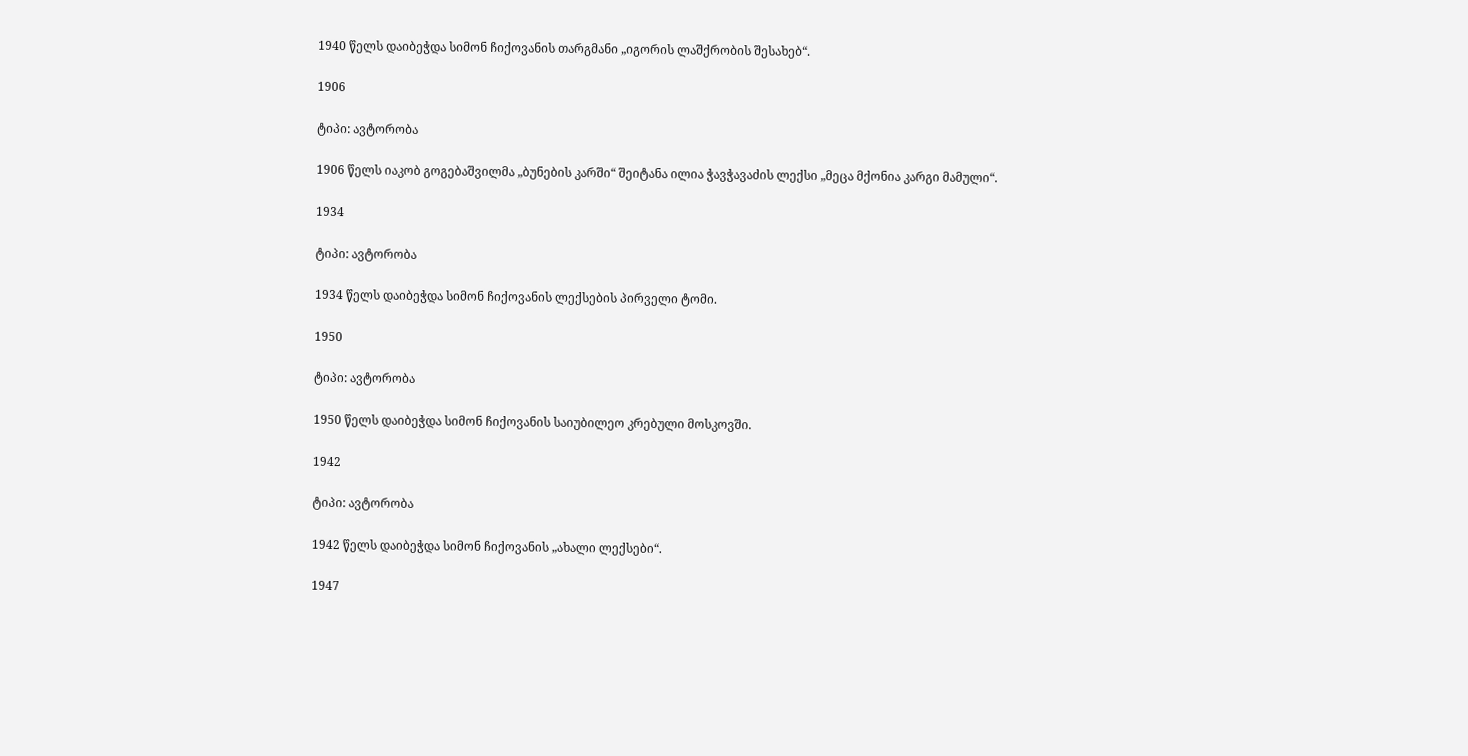1940 წელს დაიბეჭდა სიმონ ჩიქოვანის თარგმანი „იგორის ლაშქრობის შესახებ“.

1906

ტიპი: ავტორობა

1906 წელს იაკობ გოგებაშვილმა „ბუნების კარში“ შეიტანა ილია ჭავჭავაძის ლექსი „მეცა მქონია კარგი მამული“.

1934

ტიპი: ავტორობა

1934 წელს დაიბეჭდა სიმონ ჩიქოვანის ლექსების პირველი ტომი.

1950

ტიპი: ავტორობა

1950 წელს დაიბეჭდა სიმონ ჩიქოვანის საიუბილეო კრებული მოსკოვში.

1942

ტიპი: ავტორობა

1942 წელს დაიბეჭდა სიმონ ჩიქოვანის „ახალი ლექსები“.

1947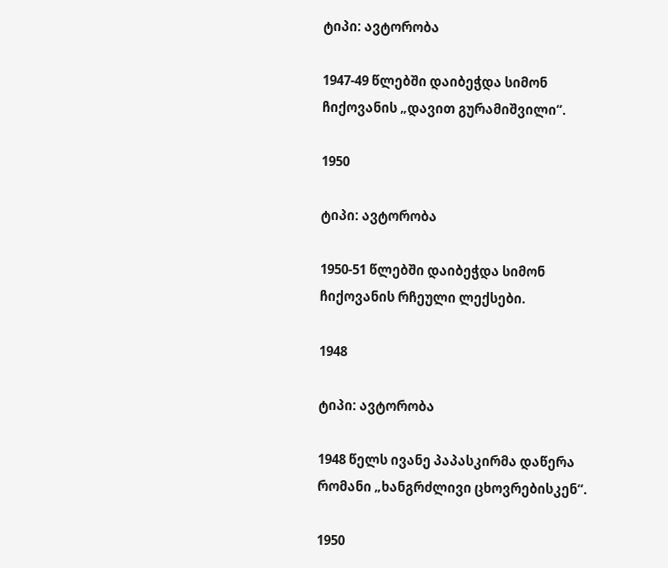ტიპი: ავტორობა

1947-49 წლებში დაიბეჭდა სიმონ ჩიქოვანის „დავით გურამიშვილი“.

1950

ტიპი: ავტორობა

1950-51 წლებში დაიბეჭდა სიმონ ჩიქოვანის რჩეული ლექსები.

1948

ტიპი: ავტორობა

1948 წელს ივანე პაპასკირმა დაწერა რომანი „ხანგრძლივი ცხოვრებისკენ“.

1950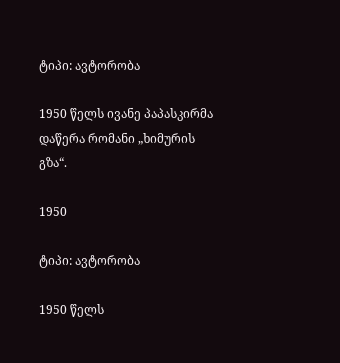ტიპი: ავტორობა

1950 წელს ივანე პაპასკირმა დაწერა რომანი „ხიმურის გზა“.

1950

ტიპი: ავტორობა

1950 წელს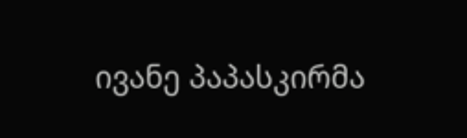ივანე პაპასკირმა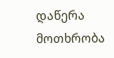დაწერა მოთხრობა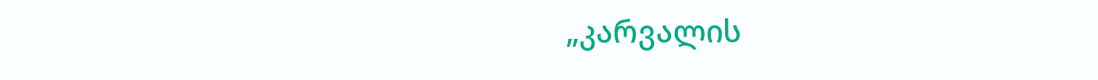„კარვალის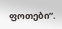ფოთები“.